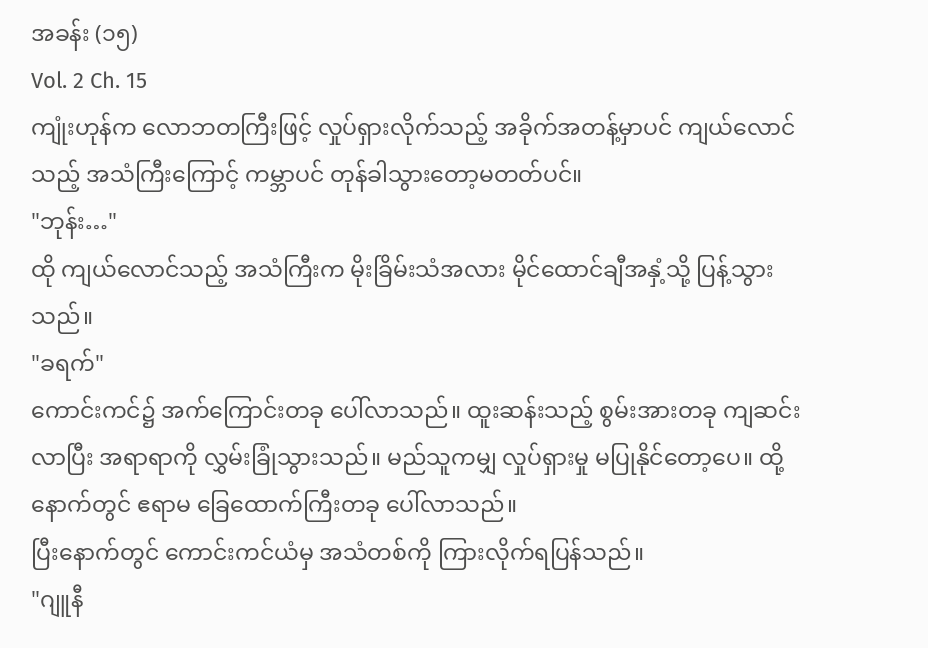အခန်း (၁၅)
Vol. 2 Ch. 15
ကျုံးဟုန်က လောဘတကြီးဖြင့် လှုပ်ရှားလိုက်သည့် အခိုက်အတန့်မှာပင် ကျယ်လောင်သည့် အသံကြီးကြောင့် ကမ္ဘာပင် တုန်ခါသွားတော့မတတ်ပင်။
"ဘုန်း…"
ထို ကျယ်လောင်သည့် အသံကြီးက မိုးခြိမ်းသံအလား မိုင်ထောင်ချီအနှံ့သို့ ပြန့်သွားသည်။
"ခရက်"
ကောင်းကင်၌ အက်ကြောင်းတခု ပေါ်လာသည်။ ထူးဆန်းသည့် စွမ်းအားတခု ကျဆင်းလာပြီး အရာရာကို လွှမ်းခြုံသွားသည်။ မည်သူကမျှ လှုပ်ရှားမှု မပြုနိုင်တော့ပေ။ ထို့နောက်တွင် ဧရာမ ခြေထောက်ကြီးတခု ပေါ်လာသည်။
ပြီးနောက်တွင် ကောင်းကင်ယံမှ အသံတစ်ကို ကြားလိုက်ရပြန်သည်။
"ဂျူနီ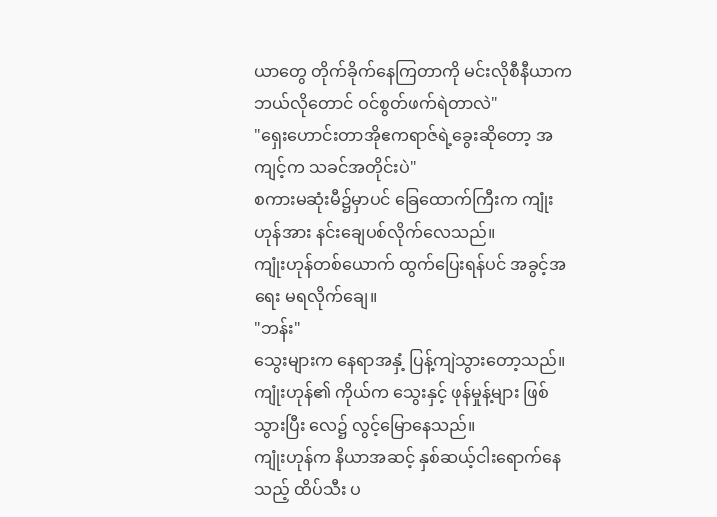ယာတွေ တိုက်ခိုက်နေကြတာကို မင်းလိုစီနီယာက ဘယ်လိုတောင် ဝင်စွတ်ဖက်ရဲတာလဲ"
"ရှေးဟောင်းတာအိုဧကရာဇ်ရဲ့ခွေးဆိုတော့ အကျင့်က သခင်အတိုင်းပဲ"
စကားမဆုံးမီ၌မှာပင် ခြေထောက်ကြီးက ကျုံးဟုန်အား နင်းချေပစ်လိုက်လေသည်။
ကျုံးဟုန်တစ်ယောက် ထွက်ပြေးရန်ပင် အခွင့်အရေး မရလိုက်ချေ။
"ဘန်း"
သွေးများက နေရာအနှံ့ ပြန့်ကျဲသွားတော့သည်။
ကျုံးဟုန်၏ ကိုယ်က သွေးနှင့် ဖုန်မှုန့်များ ဖြစ်သွားပြီး လေ၌ လွင့်မြောနေသည်။
ကျုံးဟုန်က နိယာအဆင့် နှစ်ဆယ့်ငါးရောက်နေသည့် ထိပ်သီး ပ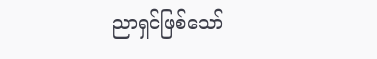ညာရှင်ဖြစ်သော်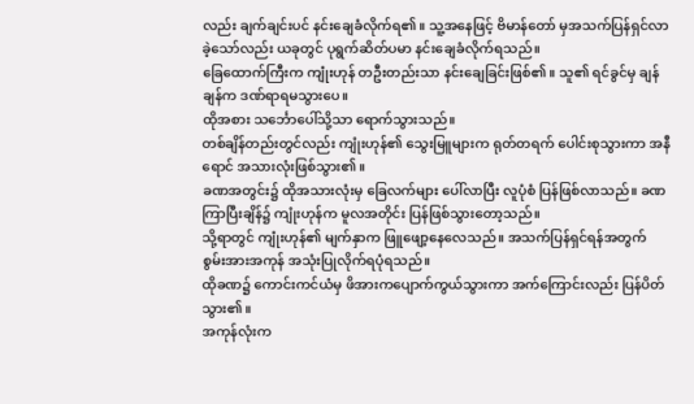လည်း ချက်ချင်းပင် နင်းချေခံလိုက်ရ၏။ သူ့အနေဖြင့် ဗိမာန်တော် မှအသက်ပြန်ရှင်လာခဲ့သော်လည်း ယခုတွင် ပုရွက်ဆိတ်ပမာ နင်းချေခံလိုက်ရသည်။
ခြေထောက်ကြီးက ကျုံးဟုန် တဦးတည်းသာ နင်းချေခြင်းဖြစ်၏။ သူ၏ ရင်ခွင်မှ ချန်ချန်က ဒဏ်ရာရမသွားပေ။
ထိုအစား သင်္ဘောပေါ်သို့သာ ရောက်သွားသည်။
တစ်ချိန်တည်းတွင်လည်း ကျုံးဟုန်၏ သွေးမြူများက ရုတ်တရက် ပေါင်းစုသွားကာ အနီရောင် အသားလုံးဖြစ်သွား၏။
ခဏအတွင်း၌ ထိုအသားလုံးမှ ခြေလက်များ ပေါ်လာပြီး လူပုံစံ ပြန်ဖြစ်လာသည်။ ခဏကြာပြီးချိန်၌ ကျုံးဟုန်က မူလအတိုင်း ပြန်ဖြစ်သွားတော့သည်။
သို့ရာတွင် ကျုံးဟုန်၏ မျက်နှာက ဖြူဖျော့နေလေသည်။ အသက်ပြန်ရှင်ရန်အတွက် စွမ်းအားအကုန် အသုံးပြုလိုက်ရပုံရသည်။
ထိုခဏ၌ ကောင်းကင်ယံမှ ဖိအားကပျောက်ကွယ်သွားကာ အက်ကြောင်းလည်း ပြန်ပိတ်သွား၏။
အကုန်လုံးက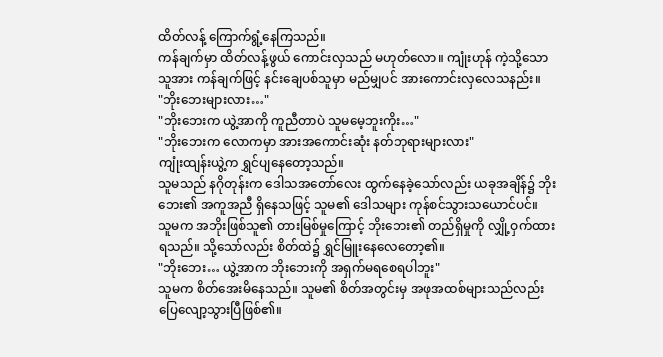ထိတ်လန့် ကြောက်ရွံ့နေကြသည်။
ကန်ချက်မှာ ထိတ်လန့်ဖွယ် ကောင်းလှသည် မဟုတ်လော။ ကျုံးဟုန် ကဲ့သို့သောသူအား ကန်ချက်ဖြင့် နင်းချေပစ်သူမှာ မည်မျှပင် အားကောင်းလှလေသနည်း။
"ဘိုးဘေးများလား…"
"ဘိုးဘေးက ယွဲ့အာကို ကူညီတာပဲ သူမမေ့ဘူးကိုး…"
"ဘိုးဘေးက လောကမှာ အားအကောင်းဆုံး နတ်ဘုရားများလား"
ကျုံးထျန်းယွဲ့က ရွှင်ပျနေတော့သည်။
သူမသည် နဂိုတုန်းက ဒေါသအတော်လေး ထွက်နေခဲ့သော်လည်း ယခုအချိန်၌ ဘိုးဘေး၏ အကူအညီ ရှိနေသဖြင့် သူမ၏ ဒေါသများ ကုန်စင်သွားသယောင်ပင်။
သူမက အဘိုးဖြစ်သူ၏ တားမြစ်မှုကြောင့် ဘိုးဘေး၏ တည်ရှိမှုကို လျှို့ဝှက်ထားရသည်။ သို့သော်လည်း စိတ်ထဲ၌ ရွှင်မြူးနေလေတော့၏။
"ဘိုးဘေး… ယွဲ့အာက ဘိုးဘေးကို အရှက်မရစေရပါဘူး"
သူမက စိတ်အေးမိနေသည်။ သူမ၏ စိတ်အတွင်းမှ အဖုအထစ်များသည်လည်း ပြေလျော့သွားပြီဖြစ်၏။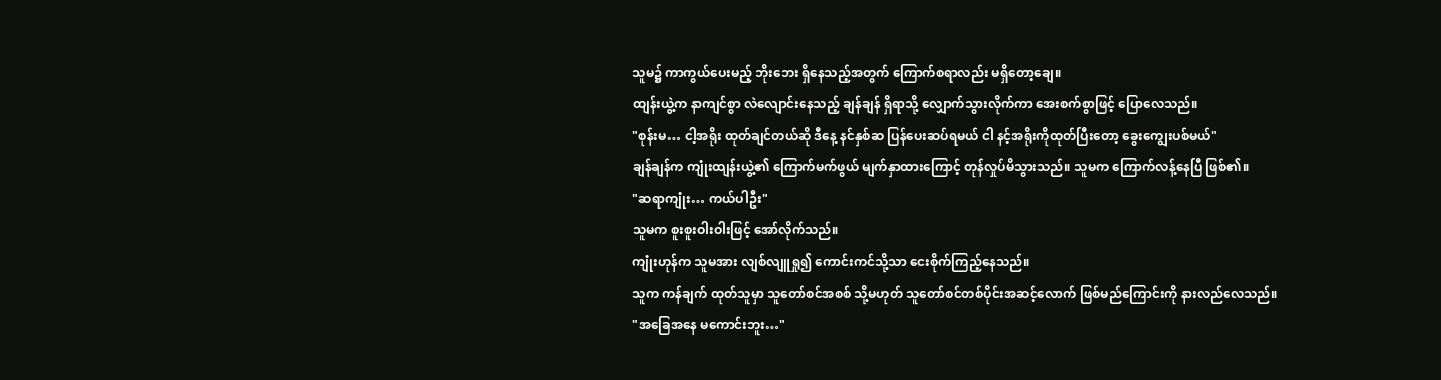သူမ၌ ကာကွယ်ပေးမည့် ဘိုးဘေး ရှိနေသည့်အတွက် ကြောက်စရာလည်း မရှိတော့ချေ။
ထျန်းယွဲ့က နာကျင်စွာ လဲလျောင်းနေသည့် ချန်ချန် ရှိရာသို့ လျှောက်သွားလိုက်ကာ အေးစက်စွာဖြင့် ပြောလေသည်။
"စုန်းမ… ငါ့အရိုး ထုတ်ချင်တယ်ဆို ဒီနေ့ နင်နှစ်ဆ ပြန်ပေးဆပ်ရမယ် ငါ နင့်အရိုးကိုထုတ်ပြီးတော့ ခွေးကျွေးပစ်မယ်"
ချန်ချန်က ကျုံးထျန်းယွဲ့၏ ကြောက်မက်ဖွယ် မျက်နှာထားကြောင့် တုန်လှုပ်မိသွားသည်။ သူမက ကြောက်လန့်နေပြီ ဖြစ်၏။
"ဆရာကျုံး… ကယ်ပါဦး"
သူမက စူးစူးဝါးဝါးဖြင့် အော်လိုက်သည်။
ကျုံးဟုန်က သူမအား လျစ်လျူရှု၍ ကောင်းကင်သို့သာ ငေးစိုက်ကြည့်နေသည်။
သူက ကန်ချက် ထုတ်သူမှာ သူတော်စင်အစစ် သို့မဟုတ် သူတော်စင်တစ်ပိုင်းအဆင့်လောက် ဖြစ်မည်ကြောင်းကို နားလည်လေသည်။
"အခြေအနေ မကောင်းဘူး…"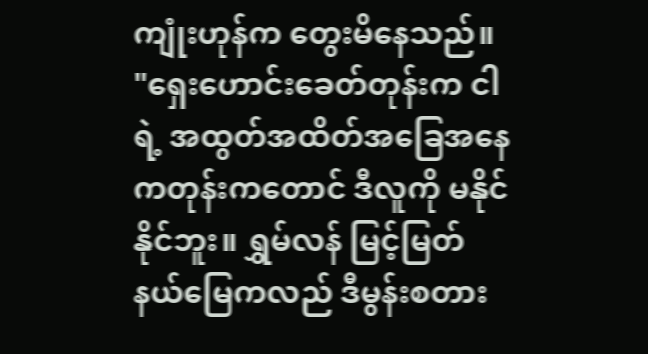ကျုံးဟုန်က တွေးမိနေသည်။
"ရှေးဟောင်းခေတ်တုန်းက ငါရဲ့ အထွတ်အထိတ်အခြေအနေကတုန်းကတောင် ဒီလူကို မနိုင်နိုင်ဘူး။ ရွှမ်လန် မြင့်မြတ်နယ်မြေကလည် ဒီမွန်းစတား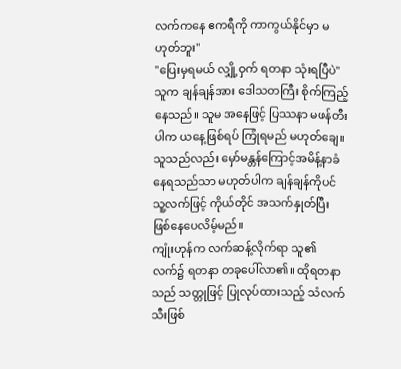လက်ကနေ ဧကရီကို ကာကွယ်နိုင်မှာ မဟုတ်ဘူး"
"ပြေးမှရမယ် လျှို့ဝှက် ရတနာ သုံးရပြီပဲ"
သူက ချန်ချန်အား ဒေါသတကြီး စိုက်ကြည့်နေသည်။ သူမ အနေဖြင့် ပြဿနာ မဖန်တီးပါက ယနေ့ဖြစ်ရပ် ကြုံရမည် မဟုတ်ချေ။ သူသည်လည်း မှော်မန္တန်ကြောင့်အမိန့်နာခံနေရသည်သာ မဟုတ်ပါက ချန်ချန်ကိုပင် သူ့လက်ဖြင့် ကိုယ်တိုင် အသက်နှုတ်ပြီး ဖြစ်နေပေလိမ့်မည်။
ကျုံးဟုန်က လက်ဆန့်လိုက်ရာ သူ၏ လက်၌ ရတနာ တခုပေါ်လာ၏။ ထိုရတနာသည် သတ္တုဖြင့် ပြုလုပ်ထားသည့် သံလက်သီးဖြစ်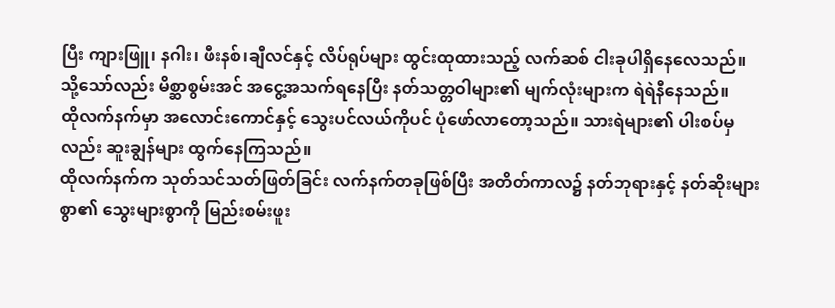ပြီး ကျားဖြူ၊ နဂါး၊ ဖီးနစ်၊ချီလင်နှင့် လိပ်ရုပ်များ ထွင်းထုထားသည့် လက်ဆစ် ငါးခုပါရှိနေလေသည်။
သို့သော်လည်း မိစ္ဆာစွမ်းအင် အငွေ့အသက်ရနေပြီး နတ်သတ္တဝါများ၏ မျက်လုံးများက ရဲရဲနီနေသည်။
ထိုလက်နက်မှာ အလောင်းကောင်နှင့် သွေးပင်လယ်ကိုပင် ပုံဖော်လာတော့သည်။ သားရဲများ၏ ပါးစပ်မှလည်း ဆူးချွန်များ ထွက်နေကြသည်။
ထိုလက်နက်က သုတ်သင်သတ်ဖြတ်ခြင်း လက်နက်တခုဖြစ်ပြီး အတိတ်ကာလ၌ နတ်ဘုရားနှင့် နတ်ဆိုးများစွာ၏ သွေးများစွာကို မြည်းစမ်းဖူး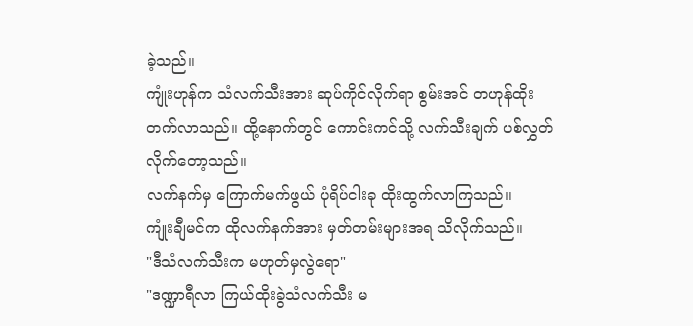ခဲ့သည်။
ကျုံးဟုန်က သံလက်သီးအား ဆုပ်ကိုင်လိုက်ရာ စွမ်းအင် တဟုန်ထိုးတက်လာသည်။ ထို့နောက်တွင် ကောင်းကင်သို့ လက်သီးချက် ပစ်လွှတ်လိုက်တော့သည်။
လက်နက်မှ ကြောက်မက်ဖွယ် ပုံရိပ်ငါးခု ထိုးထွက်လာကြသည်။
ကျုံးချီမင်က ထိုလက်နက်အား မှတ်တမ်းများအရ သိလိုက်သည်။
"ဒီသံလက်သီးက မဟုတ်မှလွဲရော"
"ဒဏ္ဍာရီလာ ကြယ်ထိုးခွဲသံလက်သီး မ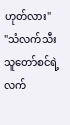ဟုတ်လား"
"သံလက်သီးသူတော်စင်ရဲ့ လက်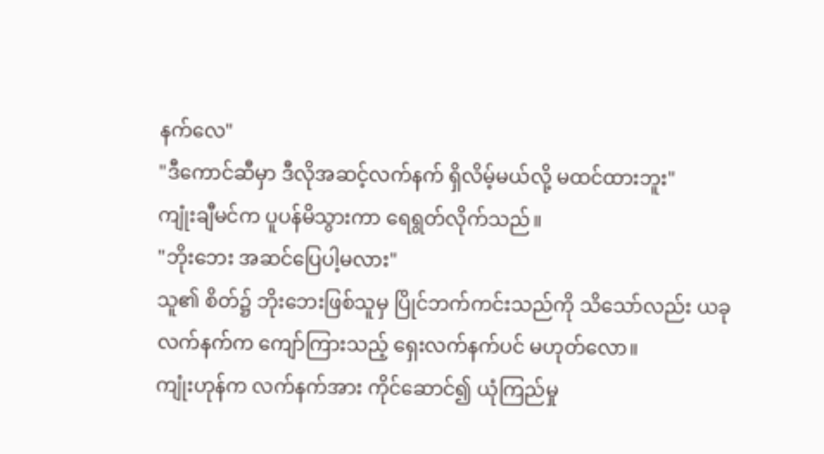နက်လေ"
"ဒီကောင်ဆီမှာ ဒီလိုအဆင့်လက်နက် ရှိလိမ့်မယ်လို့ မထင်ထားဘူး"
ကျုံးချီမင်က ပူပန်မိသွားကာ ရေရွတ်လိုက်သည်။
"ဘိုးဘေး အဆင်ပြေပါ့မလား"
သူ၏ စိတ်၌ ဘိုးဘေးဖြစ်သူမှ ပြိုင်ဘက်ကင်းသည်ကို သိသော်လည်း ယခုလက်နက်က ကျော်ကြားသည့် ရှေးလက်နက်ပင် မဟုတ်လော။
ကျုံးဟုန်က လက်နက်အား ကိုင်ဆောင်၍ ယုံကြည်မှု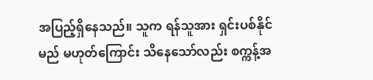အပြည့်ရှိနေသည်။ သူက ရန်သူအား ရှင်းပစ်နိုင်မည် မဟုတ်ကြောင်း သိနေသော်လည်း စက္ကန့်အ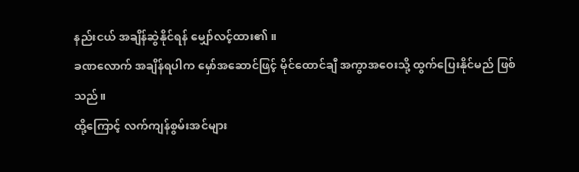နည်းငယ် အချိန်ဆွဲနိုင်ရန် မျှော်လင့်ထား၏။
ခဏလောက် အချိန်ရပါက မှော်အဆောင်ဖြင့် မိုင်ထောင်ချီ အကွာအဝေးသို့ ထွက်ပြေးနိုင်မည် ဖြစ်သည်။
ထို့ကြောင့် လက်ကျန်စွမ်းအင်များ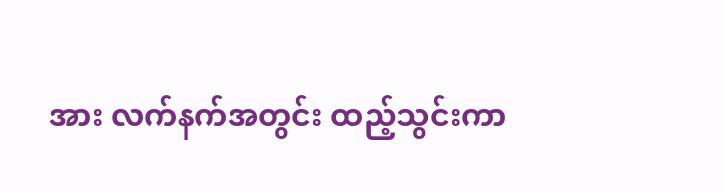အား လက်နက်အတွင်း ထည့်သွင်းကာ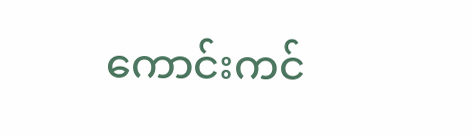ကောင်းကင်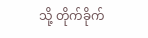သို့ တိုက်ခိုက်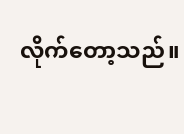လိုက်တော့သည်။